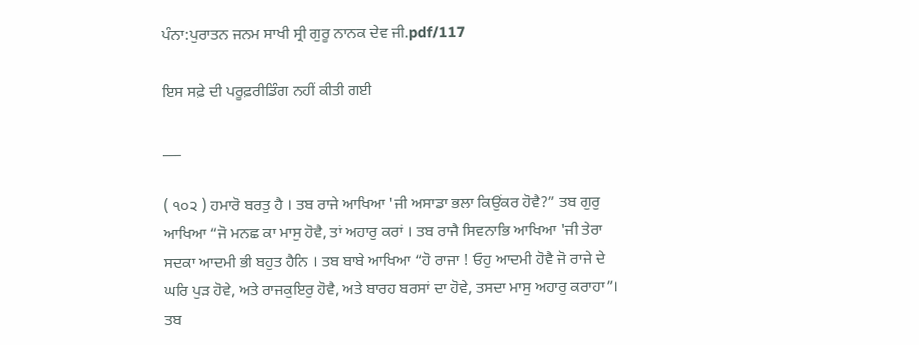ਪੰਨਾ:ਪੁਰਾਤਨ ਜਨਮ ਸਾਖੀ ਸ੍ਰੀ ਗੁਰੂ ਨਾਨਕ ਦੇਵ ਜੀ.pdf/117

ਇਸ ਸਫ਼ੇ ਦੀ ਪਰੂਫ਼ਰੀਡਿੰਗ ਨਹੀਂ ਕੀਤੀ ਗਈ

___

( ੧੦੨ ) ਹਮਾਰੋ ਬਰਤੁ ਹੈ । ਤਬ ਰਾਜੇ ਆਖਿਆ 'ਜੀ ਅਸਾਡਾ ਭਲਾ ਕਿਉਂਕਰ ਹੋਵੈ?” ਤਬ ਗੁਰੁ ਆਖਿਆ “ਜੋ ਮਨਛ ਕਾ ਮਾਸੁ ਹੋਵੈ, ਤਾਂ ਅਹਾਰੁ ਕਰਾਂ । ਤਬ ਰਾਜੈ ਸਿਵਨਾਭਿ ਆਖਿਆ 'ਜੀ ਤੇਰਾ ਸਦਕਾ ਆਦਮੀ ਭੀ ਬਹੁਤ ਹੈਨਿ । ਤਬ ਬਾਬੇ ਆਖਿਆ “ਹੋ ਰਾਜਾ ! ਓਹੁ ਆਦਮੀ ਹੋਵੈ ਜੋ ਰਾਜੇ ਦੇ ਘਰਿ ਪੁੜ ਹੋਵੇ, ਅਤੇ ਰਾਜਕੁਇਰੁ ਹੋਵੈ, ਅਤੇ ਬਾਰਹ ਬਰਸਾਂ ਦਾ ਹੋਵੇ, ਤਸਦਾ ਮਾਸੁ ਅਹਾਰੁ ਕਰਾਹਾ”। ਤਬ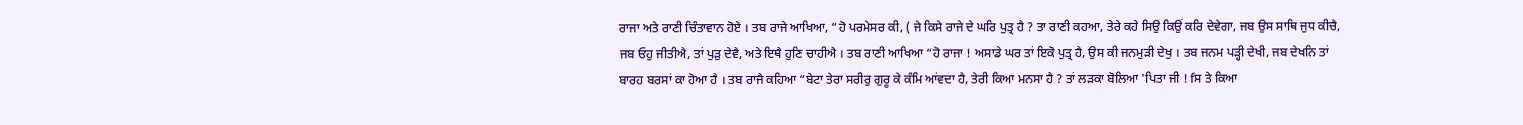ਰਾਜਾ ਅਤੇ ਰਾਣੀ ਚਿੰਤਾਵਾਨ ਹੋਏ । ਤਬ ਰਾਜੇ ਆਖਿਆ, “ਹੋ ਪਰਮੇਸਰ ਕੀ, ( ਜੇ ਕਿਸੇ ਰਾਜੇ ਦੇ ਘਰਿ ਪੁਤ੍ਰ ਹੈ ? ਤਾ ਰਾਣੀ ਕਹਆ, ਤੇਰੇ ਕਹੇ ਸਿਉ ਕਿਉਂ ਕਰਿ ਦੇਵੇਗਾ, ਜਬ ਉਸ ਸਾਥਿ ਜੁਧ ਕੀਚੈ, ਜਬ ਓਹੁ ਜੀਤੀਐ, ਤਾਂ ਪੁੜੁ ਦੇਵੈ, ਅਤੇ ਇਥੈ ਹੁਣਿ ਚਾਹੀਐ । ਤਬ ਰਾਣੀ ਆਖਿਆ “ਹੋ ਰਾਜਾ ! ਅਸਾਡੇ ਘਰ ਤਾਂ ਇਕੋ ਪੁਤ੍ਰ ਹੈ, ਉਸ ਕੀ ਜਨਮੁੜੀ ਦੇਖੁ । ਤਬ ਜਨਮ ਪੜ੍ਹੀ ਦੇਖੀ, ਜਬ ਦੇਖਨਿ ਤਾਂ ਬਾਰਹ ਬਰਸਾਂ ਕਾ ਹੋਆ ਹੈ । ਤਬ ਰਾਜੈ ਕਹਿਆ “ਬੇਟਾ ਤੇਰਾ ਸਰੀਰੁ ਗੁਰੂ ਕੇ ਕੰਮਿ ਆਂਵਦਾ ਹੈ, ਤੇਰੀ ਕਿਆ ਮਨਸਾ ਹੈ ? ਤਾਂ ਲੜਕਾ ਬੋਲਿਆ 'ਪਿਤਾ ਜੀ ! fਸ ਤੇ ਕਿਆ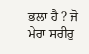ਭਲਾ ਹੈ ? ਜੋ ਮੇਰਾ ਸਰੀਰੁ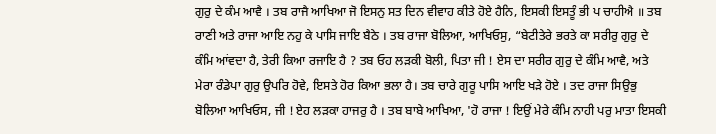ਗੁਰੁ ਦੇ ਕੰਮ ਆਵੈ । ਤਬ ਰਾਜੈ ਆਖਿਆ ਜੋ ਇਸਨੁ ਸਤ ਦਿਨ ਵੀਵਾਹ ਕੀਤੇ ਹੋਏ ਹੈਨਿ, ਇਸਕੀ ਇਸਤੂੰ ਭੀ ਪ ਚਾਹੀਐ ॥ ਤਬ ਰਾਣੀ ਅਤੇ ਰਾਜਾ ਆਇ ਨਹੁ ਕੇ ਪਾਸਿ ਜਾਇ ਬੈਠੇ । ਤਬ ਰਾਜਾ ਬੋਲਿਆ, ਆਖਿਓਸੁ, “ਬੇਟੀਤੇਰੇ ਭਰਤੇ ਕਾ ਸਰੀਰੁ ਗੁਰੁ ਦੇ ਕੰਮਿ ਆਂਵਦਾ ਹੈ, ਤੇਰੀ ਕਿਆ ਰਜਾਇ ਹੈ ? ਤਬ ਓਹ ਲੜਕੀ ਬੋਲੀ, ਪਿਤਾ ਜੀ ! ਏਸ ਦਾ ਸਰੀਰ ਗੁਰੁ ਦੇ ਕੰਮਿ ਆਵੈ, ਅਤੇ ਮੇਰਾ ਰੰਡੇਪਾ ਗੁਰੁ ਉਪਰਿ ਹੋਵੇ, ਇਸਤੇ ਹੋਰ ਕਿਆ ਭਲਾ ਹੈ। ਤਬ ਚਾਰੇ ਗੁਰੂ ਪਾਸਿ ਆਇ ਖੜੇ ਹੋਏ । ਤਦ ਰਾਜਾ ਸਿਉਭੁ ਬੋਲਿਆ ਆਖਿਓਸ, ਜੀ ! ਏਹ ਲੜਕਾ ਹਾਜਰੁ ਹੈ । ਤਬ ਬਾਬੇ ਆਖਿਆ, 'ਹੋ ਰਾਜਾ ! ਇਉਂ ਮੇਰੇ ਕੰਮਿ ਨਾਹੀ ਪਰੁ ਮਾਤਾ ਇਸਕੀ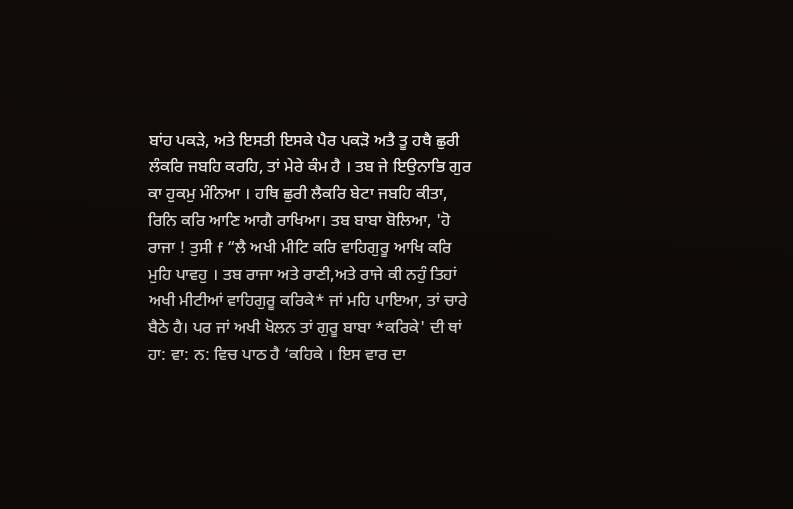ਬਾਂਹ ਪਕੜੇ, ਅਤੇ ਇਸਤੀ ਇਸਕੇ ਪੈਰ ਪਕੜੋ ਅਤੈ ਤੂ ਹਥੈ ਛੁਰੀ ਲੰਕਰਿ ਜਬਹਿ ਕਰਹਿ, ਤਾਂ ਮੇਰੇ ਕੰਮ ਹੈ । ਤਬ ਜੇ ਇਉਨਾਭਿ ਗੁਰ ਕਾ ਹੁਕਮੁ ਮੰਨਿਆ । ਹਥਿ ਛੁਰੀ ਲੈਕਰਿ ਬੇਟਾ ਜਬਹਿ ਕੀਤਾ, ਰਿਨਿ ਕਰਿ ਆਣਿ ਆਗੈ ਰਾਖਿਆ। ਤਬ ਬਾਬਾ ਬੋਲਿਆ, 'ਹੋ ਰਾਜਾ ! ਤੁਸੀ f “ਲੈ ਅਖੀ ਮੀਟਿ ਕਰਿ ਵਾਹਿਗੁਰੂ ਆਖਿ ਕਰਿ ਮੁਹਿ ਪਾਵਹੁ । ਤਬ ਰਾਜਾ ਅਤੇ ਰਾਣੀ,ਅਤੇ ਰਾਜੇ ਕੀ ਨਹੁੰ ਤਿਹਾਂ ਅਖੀ ਮੀਟੀਆਂ ਵਾਹਿਗੁਰੂ ਕਰਿਕੇ* ਜਾਂ ਮਹਿ ਪਾਇਆ, ਤਾਂ ਚਾਰੇ ਬੈਠੇ ਹੈ। ਪਰ ਜਾਂ ਅਖੀ ਖੋਲਨ ਤਾਂ ਗੁਰੂ ਬਾਬਾ *ਕਰਿਕੇ' ਦੀ ਥਾਂ ਹਾ: ਵਾ: ਨ: ਵਿਚ ਪਾਠ ਹੈ ‘ਕਹਿਕੇ । ਇਸ ਵਾਰ ਦਾ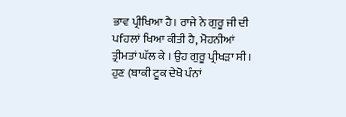ਭਾਵ ਪ੍ਰੀਖਿਆ ਹੈ। ਰਾਜੇ ਨੇ ਗੁਰੂ ਜੀ ਦੀ ਪfਹਲਾਂ ਖਿਆ ਕੀਤੀ ਹੈ, ਮੋਹਨੀਆਂ ਤ੍ਰੀਮਤਾਂ ਘੱਲ ਕੇ । ਉਹ ਗੁਰੂ ਪ੍ਰੀਖੜਾ ਸੀ । ਹੁਣ (ਬਾਕੀ ਟੂਕ ਦੇਖੋ ਪੰਨਾਂ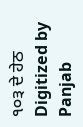੧੦੩ ਦੇ ਹੇਠ Digitized by Panjab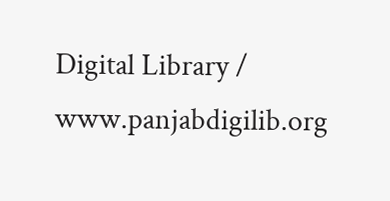Digital Library / www.panjabdigilib.org